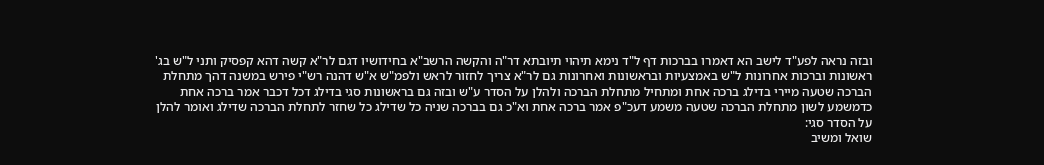ובזה נראה לפע"ד לישב הא דאמרו בברכות דף ל"ד נימא תיהוי תיובתא דר"ה והקשה הרשב"א בחידושיו דגם לר"א קשה דהא קפסיק ותני ל"ש בג' ראשונות וברכות אחרונות ל"ש באמצעיות ובראשונות ואחרונות גם לר"א צריך לחזור לראש ולפמ"ש א"ש דהנה רש"י פירש במשנה דהך מתחלת הברכה שטעה מיירי בדילג ברכה אחת ומתחיל מתחלת הברכה ולהלן על הסדר ע"ש ובזה גם בראשונות סגי בדילג דכל דכבר אמר ברכה אחת כדמשמע לשון מתחלת הברכה שטעה משמע דעכ"פ אמר ברכה אחת וא"כ גם בברכה שניה כל שדילג כל שחזר לתחלת הברכה שדילג ואומר להלן על הסדר סגי:
שואל ומשיב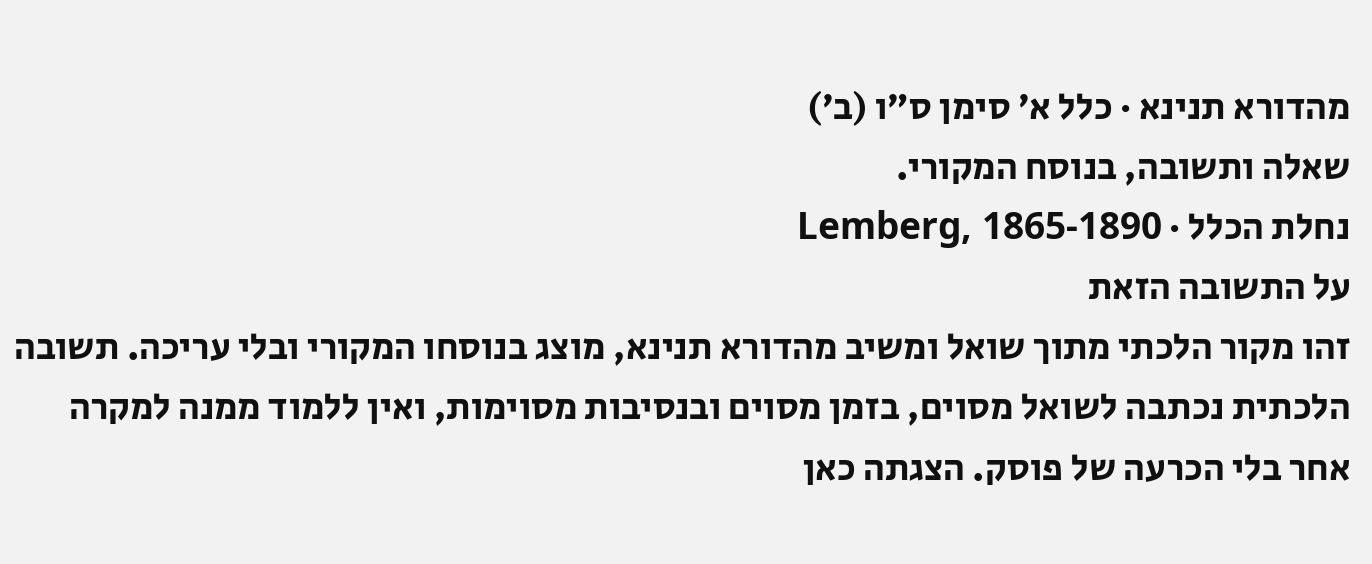מהדורא תנינא · כלל א׳ סימן ס״ו (ב׳)
שאלה ותשובה, בנוסח המקורי.
נחלת הכלל · Lemberg, 1865-1890
על התשובה הזאת
זהו מקור הלכתי מתוך שואל ומשיב מהדורא תנינא, מוצג בנוסחו המקורי ובלי עריכה. תשובה הלכתית נכתבה לשואל מסוים, בזמן מסוים ובנסיבות מסוימות, ואין ללמוד ממנה למקרה אחר בלי הכרעה של פוסק. הצגתה כאן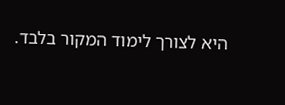היא לצורך לימוד המקור בלבד.